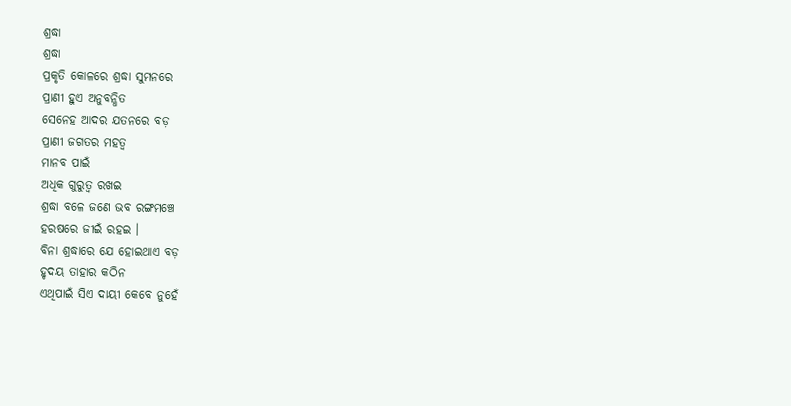ଶ୍ରଦ୍ଧା
ଶ୍ରଦ୍ଧା
ପ୍ରକୃତି କୋଳରେ ଶ୍ରଦ୍ଧା ସୁମନରେ
ପ୍ରାଣୀ ହୁଏ ଅନୁବନ୍ଧିତ
ସେନେହ ଆଦର ଯତନରେ ବଡ଼
ପ୍ରାଣୀ ଜଗତର ମହତ୍ବ
ମାନବ ପାଇଁ
ଅଧିକ ଗୁରୁତ୍ବ ରଖଇ
ଶ୍ରଦ୍ଧା ବଳେ ଜଣେ ଭବ ରଙ୍ଗମଞ୍ଚେ
ହରଷରେ ଜୀଇଁ ରହଇ ।
ବିନା ଶ୍ରଦ୍ଧାରେ ଯେ ହୋଇଥାଏ ବଡ଼
ହୃଦୟ ତାହାର କଠିନ
ଏଥିପାଇଁ ସିଏ ଦାୟୀ କେବେ ନୁହେଁ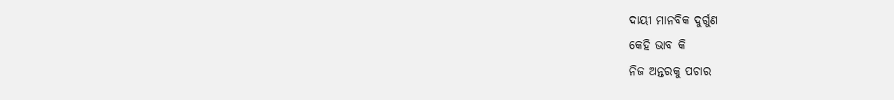ଦାୟୀ ମାନବିକ ଦୁର୍ଗୁଣ
କେହି ଭାବ କି
ନିଜ ଅନ୍ତରକୁ ପଚାର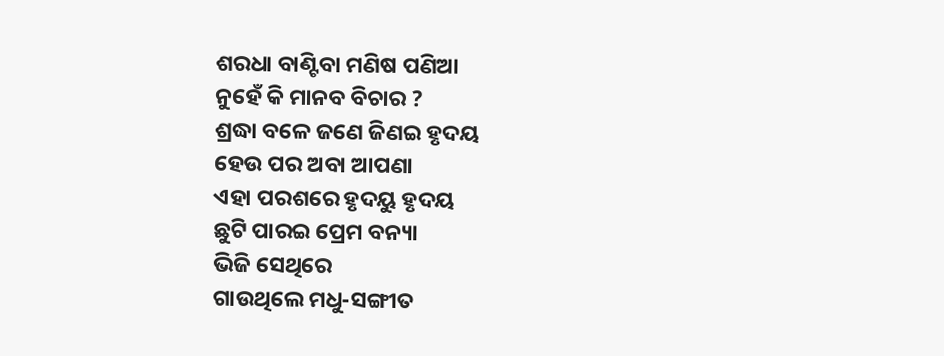ଶରଧା ବାଣ୍ଟିବା ମଣିଷ ପଣିଆ
ନୁହେଁ କି ମାନବ ବିଚାର ?
ଶ୍ରଦ୍ଧା ବଳେ ଜଣେ ଜିଣଇ ହୃଦୟ
ହେଉ ପର ଅବା ଆପଣା
ଏହା ପରଶରେ ହୃଦୟୁ ହୃଦୟ
ଛୁଟି ପାରଇ ପ୍ରେମ ବନ୍ୟା
ଭିଜି ସେଥିରେ
ଗାଉଥିଲେ ମଧୁ-ସଙ୍ଗୀତ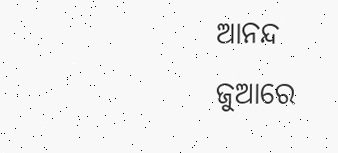ଆନନ୍ଦ ଜୁଆରେ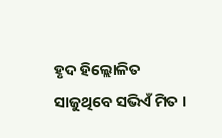ହୃଦ ହିଲ୍ଲୋଳିତ
ସାଜୁଥିବେ ସଭିଏଁ ମିତ ।